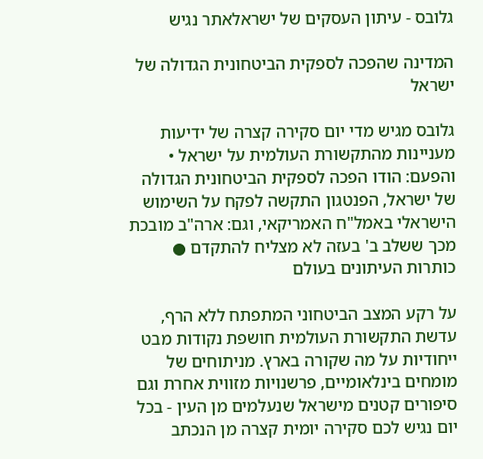גלובס - עיתון העסקים של ישראלאתר נגיש

המדינה שהפכה לספקית הביטחונית הגדולה של ישראל

גלובס מגיש מדי יום סקירה קצרה של ידיעות מעניינות מהתקשורת העולמית על ישראל • והפעם: הודו הפכה לספקית הביטחונית הגדולה של ישראל, הפנטגון התקשה לפקח על השימוש הישראלי באמל"ח האמריקאי, וגם: ארה"ב מובכת מכך ששלב ב' בעזה לא מצליח להתקדם ● כותרות העיתונים בעולם

על רקע המצב הביטחוני המתפתח ללא הרף, עדשת התקשורת העולמית חושפת נקודות מבט ייחודיות על מה שקורה בארץ. מניתוחים של מומחים בינלאומיים, פרשנויות מזווית אחרת וגם סיפורים קטנים מישראל שנעלמים מן העין - בכל יום נגיש לכם סקירה יומית קצרה מן הנכתב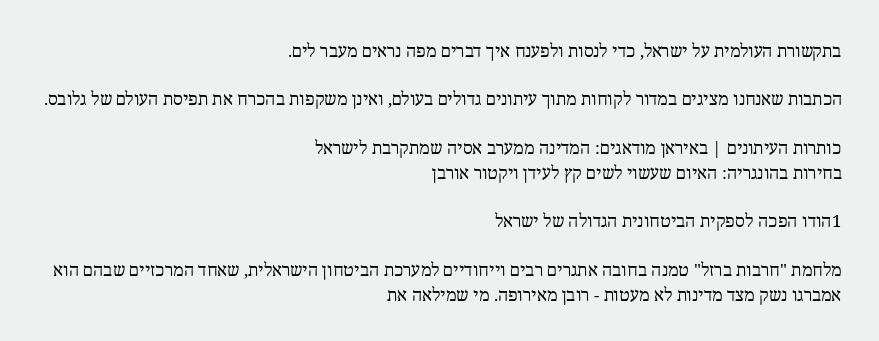בתקשורת העולמית על ישראל, כדי לנסות ולפענח איך דברים מפה נראים מעבר לים.

הכתבות שאנחנו מציגים במדור לקוחות מתוך עיתונים גדולים בעולם, ואינן משקפות בהכרח את תפיסת העולם של גלובס.

כותרות העיתונים | באיראן מודאגים: המדינה ממערב אסיה שמתקרבת לישראל
בחירות בהונגריה: האיום שעשוי לשים קץ לעידן ויקטור אורבן

1הודו הפכה לספקית הביטחונית הגדולה של ישראל

מלחמת "חרבות ברזל" טמנה בחובה אתגרים רבים וייחודיים למערכת הביטחון הישראלית, שאחד המרכזיים שבהם הוא אמברגו נשק מצד מדינות לא מעטות - רובן מאירופה. מי שמילאה את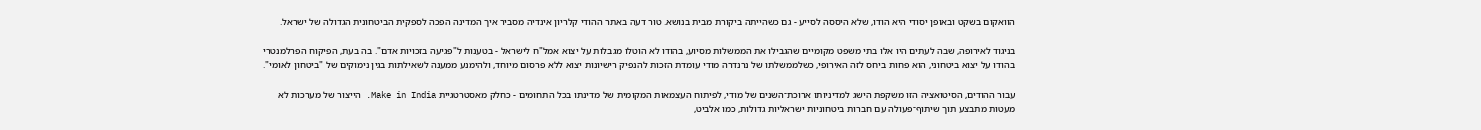הוואקום בשקט ובאופן יסודי היא הודו, שלא היססה לסייע - גם כשהייתה ביקורת מבית בנושא. טור דעה באתר ההודי קלריון אינדיה מסביר איך המדינה הפכה לספקית הביטחונית הגדולה של ישראל.

בניגוד לאירופה, שבה לעתים היו אלו בתי משפט מקומיים שהגבילו את הממשלות מסיוע, בהודו לא הוטלו מגבלות על יצוא אמל"ח לישראל - בטענות ל"פגיעה בזכויות אדם". בה בעת, הפיקוח הפרלמנטרי בהודו על יצוא ביטחוני, הוא פחות ביחס לזה האירופי, כשלממשלתו של נרנדרה מודי עומדת הזכות להנפיק רישיונות יצוא ללא פרסום מיוחד, ולהימנע ממענה לשאילתות בגין נימוקים של "ביטחון לאומי".

עבור ההודים, הסיטואציה הזו משקפת הישג למדיניותו ארוכת־השנים של מודי, לפיתוח העצמאות המקומית של מדינתו בכל התחומים - כחלק מאסטרטגיית Make in India. הייצור של מערכות לא מעטות מתבצע תוך שיתוף־פעולה עם חברות ביטחוניות ישראליות גדולות, כמו אלביט,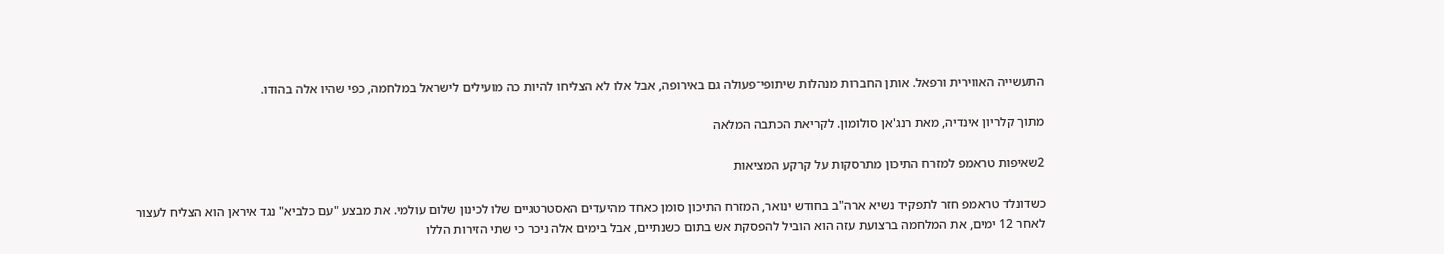התעשייה האווירית ורפאל. אותן החברות מנהלות שיתופי־פעולה גם באירופה, אבל אלו לא הצליחו להיות כה מועילים לישראל במלחמה, כפי שהיו אלה בהודו.

מתוך קלריון אינדיה, מאת רנג'אן סולומון. לקריאת הכתבה המלאה

2שאיפות טראמפ למזרח התיכון מתרסקות על קרקע המציאות

כשדונלד טראמפ חזר לתפקיד נשיא ארה"ב בחודש ינואר, המזרח התיכון סומן כאחד מהיעדים האסטרטגיים שלו לכינון שלום עולמי. את מבצע "עם כלביא" נגד איראן הוא הצליח לעצור לאחר 12 ימים, את המלחמה ברצועת עזה הוא הוביל להפסקת אש בתום כשנתיים, אבל בימים אלה ניכר כי שתי הזירות הללו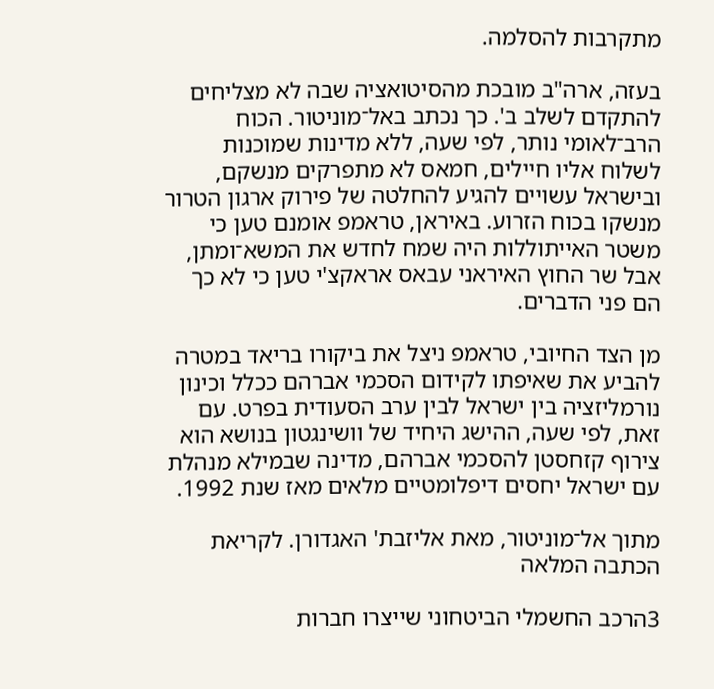מתקרבות להסלמה.

בעזה, ארה"ב מובכת מהסיטואציה שבה לא מצליחים להתקדם לשלב ב'. כך נכתב באל־מוניטור. הכוח הרב־לאומי נותר, לפי שעה, ללא מדינות שמוכנות לשלוח אליו חיילים, חמאס לא מתפרקים מנשקם, ובישראל עשויים להגיע להחלטה של פירוק ארגון הטרור מנשקו בכוח הזרוע. באיראן, טראמפ אומנם טען כי משטר האייתוללות היה שמח לחדש את המשא־ומתן, אבל שר החוץ האיראני עבאס אראקצ'י טען כי לא כך הם פני הדברים.

מן הצד החיובי, טראמפ ניצל את ביקורו בריאד במטרה להביע את שאיפתו לקידום הסכמי אברהם ככלל וכינון נורמליזציה בין ישראל לבין ערב הסעודית בפרט. עם זאת, לפי שעה, ההישג היחיד של וושינגטון בנושא הוא צירוף קזחסטן להסכמי אברהם, מדינה שבמילא מנהלת עם ישראל יחסים דיפלומטיים מלאים מאז שנת 1992.

מתוך אל־מוניטור, מאת אליזבת' האגדורן. לקריאת הכתבה המלאה

3הרכב החשמלי הביטחוני שייצרו חברות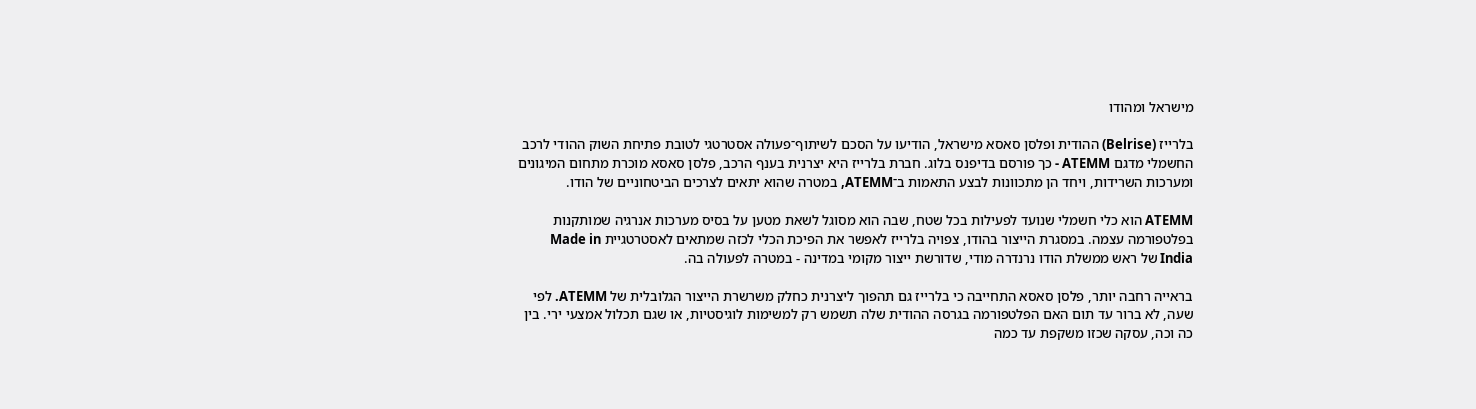מישראל ומהודו

בלרייז (Belrise) ההודית ופלסן סאסא מישראל, הודיעו על הסכם לשיתוף־פעולה אסטרטגי לטובת פתיחת השוק ההודי לרכב החשמלי מדגם ATEMM - כך פורסם בדיפנס בלוג. חברת בלרייז היא יצרנית בענף הרכב, פלסן סאסא מוכרת מתחום המיגונים ומערכות השרידות, ויחד הן מתכוונות לבצע התאמות ב־ATEMM, במטרה שהוא יתאים לצרכים הביטחוניים של הודו.

ATEMM הוא כלי חשמלי שנועד לפעילות בכל שטח, שבה הוא מסוגל לשאת מטען על בסיס מערכות אנרגיה שמותקנות בפלטפורמה עצמה. במסגרת הייצור בהודו, צפויה בלרייז לאפשר את הפיכת הכלי לכזה שמתאים לאסטרטגיית Made in India של ראש ממשלת הודו נרנדרה מודי, שדורשת ייצור מקומי במדינה - במטרה לפעולה בה.

בראייה רחבה יותר, פלסן סאסא התחייבה כי בלרייז גם תהפוך ליצרנית כחלק משרשרת הייצור הגלובלית של ATEMM. לפי שעה, לא ברור עד תום האם הפלטפורמה בגרסה ההודית שלה תשמש רק למשימות לוגיסטיות, או שגם תכלול אמצעי ירי. בין כה וכה, עסקה שכזו משקפת עד כמה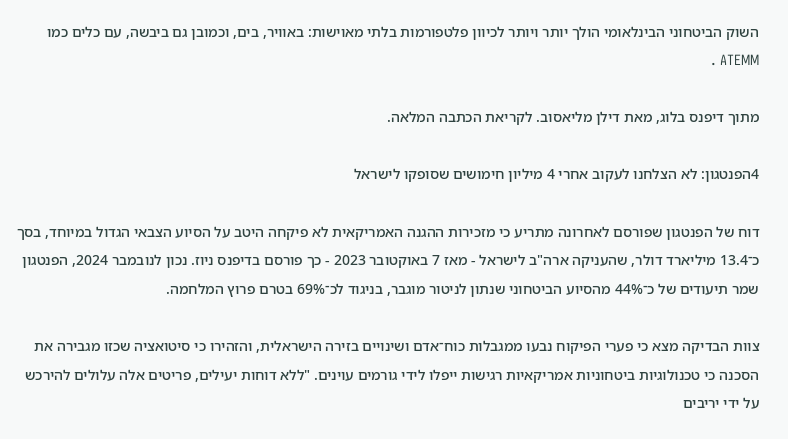השוק הביטחוני הבינלאומי הולך יותר ויותר לכיוון פלטפורמות בלתי מאוישות: באוויר, בים, וכמובן גם ביבשה, עם כלים כמו ATEMM .

מתוך דיפנס בלוג, מאת דילן מליאסוב. לקריאת הכתבה המלאה.

4הפנטגון: לא הצלחנו לעקוב אחרי 4 מיליון חימושים שסופקו לישראל

דוח של הפנטגון שפורסם לאחרונה מתריע כי מזכירות ההגנה האמריקאית לא פיקחה היטב על הסיוע הצבאי הגדול במיוחד, בסך כ־13.4 מיליארד דולר, שהעניקה ארה"ב לישראל - מאז 7 באוקטובר 2023 - כך פורסם בדיפנס ניוז. נכון לנובמבר 2024, הפנטגון שמר תיעודים של כ־44% מהסיוע הביטחוני שנתון לניטור מוגבר, בניגוד לכ־69% בטרם פרוץ המלחמה.

צוות הבדיקה מצא כי פערי הפיקוח נבעו ממגבלות כוח־אדם ושינויים בזירה הישראלית, והזהירו כי סיטואציה שכזו מגבירה את הסכנה כי טכנולוגיות ביטחוניות אמריקאיות רגישות ייפלו לידי גורמים עוינים. "ללא דוחות יעילים, פריטים אלה עלולים להירכש על ידי יריבים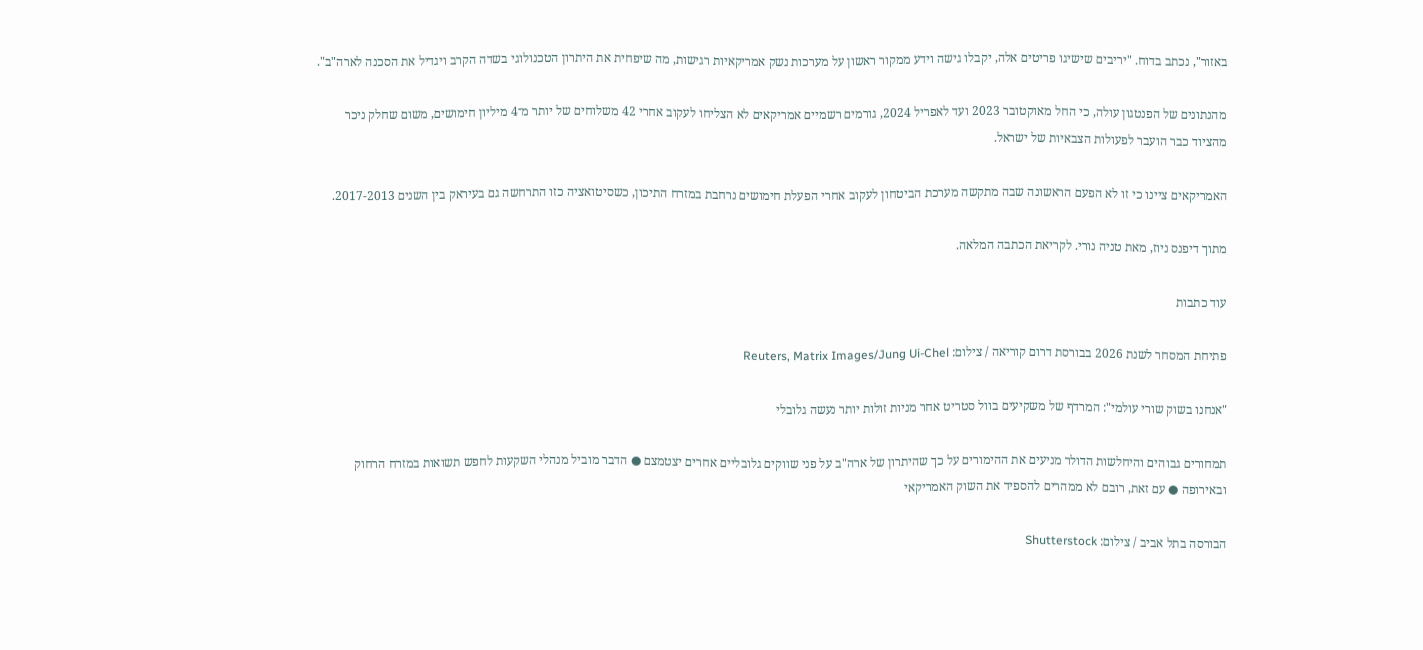באזור", נכתב בדוח. "יריבים שישיגו פריטים אלה, יקבלו גישה וידע ממקור ראשון על מערכות נשק אמריקאיות רגישות, מה שיפחית את היתרון הטכנולוגי בשדה הקרב ויגדיל את הסכנה לארה"ב".

מהנתונים של הפנטגון עולה, כי החל מאוקטובר 2023 ועד לאפריל 2024, גורמים רשמיים אמריקאים לא הצליחו לעקוב אחרי 42 משלוחים של יותר מ־4 מיליון חימושים, משום שחלק ניכר מהציוד כבר הועבר לפעולות הצבאיות של ישראל.

האמריקאים ציינו כי זו לא הפעם הראשונה שבה מתקשה מערכת הביטחון לעקוב אחרי הפעלת חימושים נרחבת במזרח התיכון, כשסיטואציה כזו התרחשה גם בעיראק בין השנים 2017-2013.

מתוך דיפנס ניוז, מאת טניה נורי. לקריאת הכתבה המלאה.

עוד כתבות

פתיחת המסחר לשנת 2026 בבורסת דרום קוריאה / צילום: Reuters, Matrix Images/Jung Ui-Chel

"אנחנו בשוק שורי עולמי": המרדף של משקיעים בוול סטריט אחר מניות זולות יותר נעשה גלובלי

תמחורים גבוהים והיחלשות הדולר מניעים את ההימורים על כך שהיתרון של ארה"ב על פני שווקים גלובליים אחרים יצטמצם ● הדבר מוביל מנהלי השקעות לחפש תשואות במזרח הרחוק ובאירופה ● עם זאת, רובם לא ממהרים להספיד את השוק האמריקאי

הבורסה בתל אביב / צילום: Shutterstock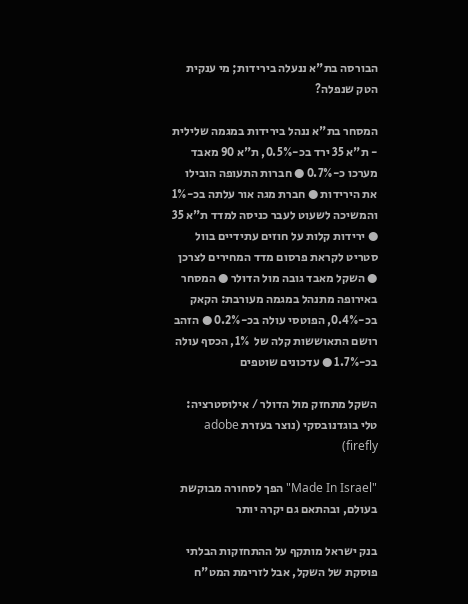הבורסה בת"א ננעלה בירידות; מי ענקית הטק שנפלה?

המסחר בת"א ננהל בירידות במגמה שלילית - ת"א 35 ירד בכ-0.5%, ת"א 90 מאבד מערכו כ-0.7% ● חברות התעופה הובילו את הירידות ● חברת מגה אור עלתה בכ-1% והמשיכה לשעוט לעבר כניסה למדד ת"א 35 ● ירידות קלות על חוזים עתידיים בוול סטריט לקראת פרסום מדד המחירים לצרכן ● השקל מאבד גובה מול הדולר ● המסחר באירופה מתנהל במגמה מעורבת: הקאק בכ-0.4%, הפוטסי עולה בכ-0.2% ● הזהב רושם התאוששות קלה של  1%, הכסף עולה בכ-1.7% ● עדכונים שוטפים

השקל מתחזק מול הדולר / אילוסטרציה: טלי בוגדנובסקי (נוצר בעזרת adobe firefly)

"Made In Israel" הפך לסחורה מבוקשת בעולם, ובהתאם גם יקרה יותר

בנק ישראל מותקף על ההתחזקות הבלתי פוסקת של השקל, אבל לזרימת המט"ח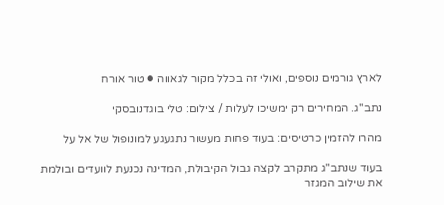לארץ גורמים נוספים, ואולי זה בכלל מקור לגאווה ● טור אורח

נתב''ג. המחירים רק ימשיכו לעלות / צילום: טלי בוגדנובסקי

מהרו להזמין כרטיסים: בעוד פחות מעשור נתגעגע למונופול של אל על

בעוד שנתב"ג מתקרב לקצה גבול הקיבולת, המדינה נכנעת לוועדים ובולמת את שילוב המגזר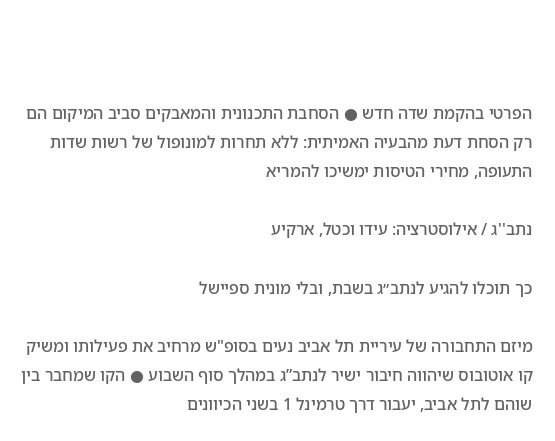הפרטי בהקמת שדה חדש ● הסחבת התכנונית והמאבקים סביב המיקום הם רק הסחת דעת מהבעיה האמיתית: ללא תחרות למונופול של רשות שדות התעופה, מחירי הטיסות ימשיכו להמריא

נתב''ג / אילוסטרציה: עידו וכטל, ארקיע

כך תוכלו להגיע לנתב״ג בשבת, ובלי מונית ספיישל

מיזם התחבורה של עיריית תל אביב נעים בסופ"ש מרחיב את פעילותו ומשיק קו אוטובוס שיהווה חיבור ישיר לנתב”ג במהלך סוף השבוע ● הקו שמחבר בין שוהם לתל אביב, יעבור דרך טרמינל 1 בשני הכיוונים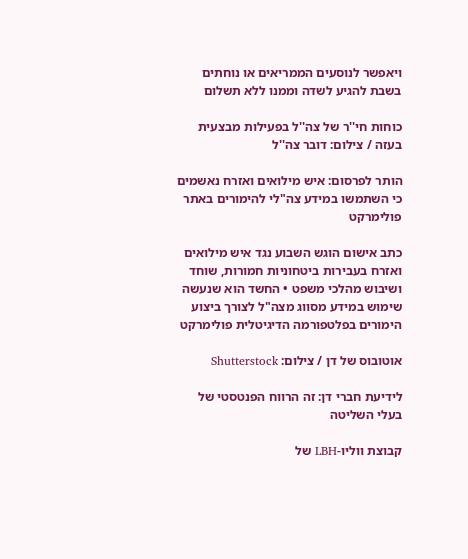ויאפשר לנוסעים הממריאים או נוחתים בשבת להגיע לשדה וממנו ללא תשלום

כוחות חי''ר של צה''ל בפעילות מבצעית בעזה / צילום: דובר צה''ל

הותר לפרסום: איש מילואים ואזרח נאשמים כי השתמשו במידע צה"לי להימורים באתר פולימרקט

כתב אישום הוגש השבוע נגד איש מילואים ואזרח בעבירות ביטחוניות חמורות, שוחד ושיבוש מהלכי משפט • החשד הוא שנעשה שימוש במידע מסווג מצה"ל לצורך ביצוע הימורים בפלטפורמה הדיגיטלית פולימרקט

אוטובוס של דן / צילום: Shutterstock

לידיעת חברי דן: זה הרווח הפנטסטי של בעלי השליטה

קבוצת ווליו-LBH של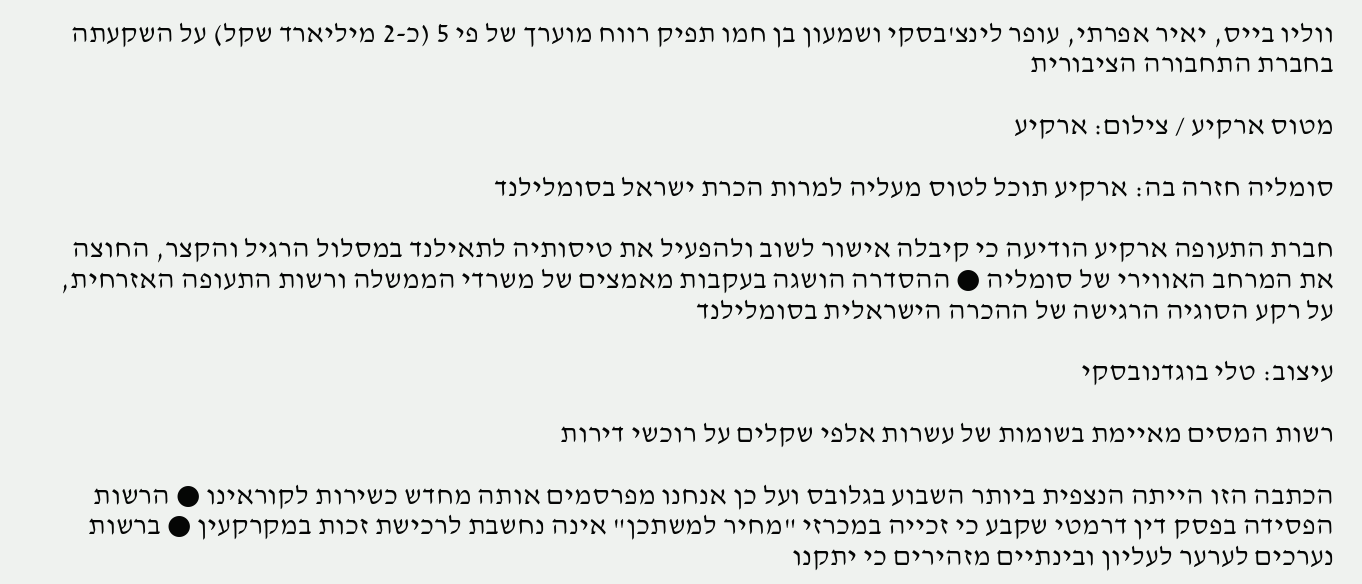ווליו בייס, יאיר אפרתי, עופר לינצ'בסקי ושמעון בן חמו תפיק רווח מוערך של פי 5 (כ-2 מיליארד שקל) על השקעתה בחברת התחבורה הציבורית

מטוס ארקיע / צילום: ארקיע

סומליה חזרה בה: ארקיע תוכל לטוס מעליה למרות הכרת ישראל בסומלילנד

חברת התעופה ארקיע הודיעה כי קיבלה אישור לשוב ולהפעיל את טיסותיה לתאילנד במסלול הרגיל והקצר, החוצה את המרחב האווירי של סומליה ● ההסדרה הושגה בעקבות מאמצים של משרדי הממשלה ורשות התעופה האזרחית, על רקע הסוגיה הרגישה של ההכרה הישראלית בסומלילנד

עיצוב: טלי בוגדנובסקי

רשות המסים מאיימת בשומות של עשרות אלפי שקלים על רוכשי דירות

הכתבה הזו הייתה הנצפית ביותר השבוע בגלובס ועל כן אנחנו מפרסמים אותה מחדש כשירות לקוראינו ● הרשות הפסידה בפסק דין דרמטי שקבע כי זכייה במכרזי "מחיר למשתכן" אינה נחשבת לרכישת זכות במקרקעין ● ברשות נערכים לערער לעליון ובינתיים מזהירים כי יתקנו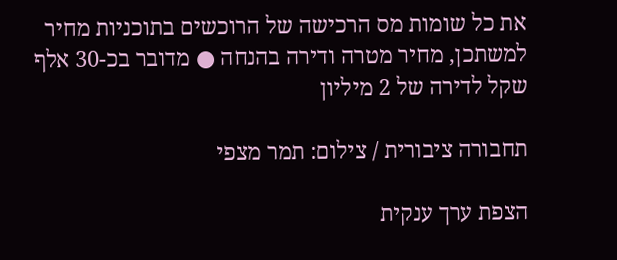את כל שומות מס הרכישה של הרוכשים בתוכניות מחיר למשתכן, מחיר מטרה ודירה בהנחה ● מדובר בכ-30 אלף שקל לדירה של 2 מיליון

תחבורה ציבורית / צילום: תמר מצפי

הצפת ערך ענקית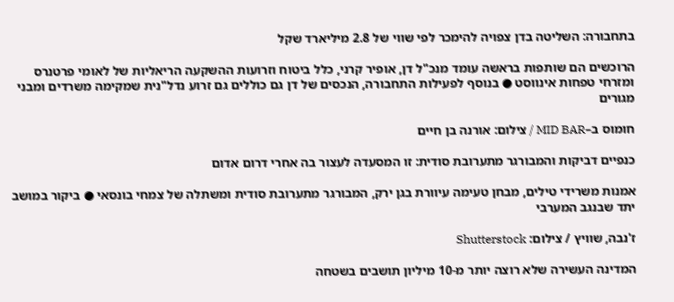בתחבורה: השליטה בדן צפויה להימכר לפי שווי של 2.8 מיליארד שקל

הרוכשים הם שותפות בראשה עומד מנכ"ל דן, אופיר קרני, כלל ביטוח וזרועות ההשקעה הריאליות של לאומי פרטנרס ומזרחי טפחות אינווסט ● בנוסף לפעילות התחבורה, הנכסים של דן גם כוללים גם זרוע נדל"נית שמקימה משרדים ומבני מגורים

חומוס ב–MID BAR / צילום: אורנה בן חיים

כנפיים דביקות והמבורגר מתערובת סודית: זו המסעדה לעצור בה אחרי דרום אדום

אמנות משרידי טילים, מבחן טעימה עיוורת בגן ירק, המבורגר מתערובת סודית ומשתלה של צמחי בונסאי ● ביקור במושב יתד שבנגב המערבי

ז'נבה, שוויץ / צילום: Shutterstock

המדינה העשירה שלא רוצה יותר מ-10 מיליון תושבים בשטחה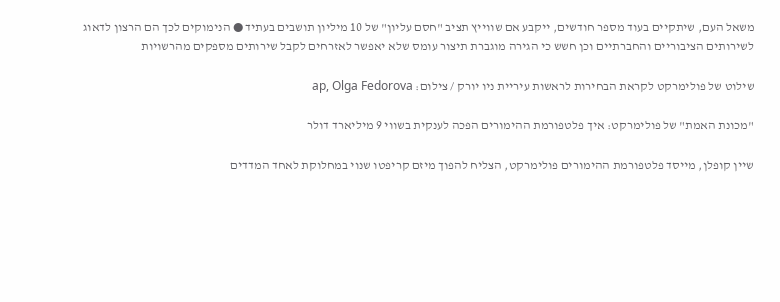משאל העם, שיתקיים בעוד מספר חודשים, ייקבע אם שווייץ תציב "חסם עליון" של 10 מיליון תושבים בעתיד ● הנימוקים לכך הם הרצון לדאוג לשירותים הציבוריים והחברתיים וכן חשש כי הגירה מוגברת תיצור עומס שלא יאפשר לאזרחים לקבל שירותים מספקים מהרשויות

שילוט של פולימרקט לקראת הבחירות לראשות עיריית ניו יורק / צילום: ap, Olga Fedorova

"מכונת האמת" של פולימרקט: איך פלטפורמת ההימורים הפכה לענקית בשווי 9 מיליארד דולר

שיין קופלן, מייסד פלטפורמת ההימורים פולימרקט, הצליח להפוך מיזם קריפטו שנוי במחלוקת לאחד המדדים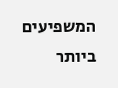המשפיעים ביותר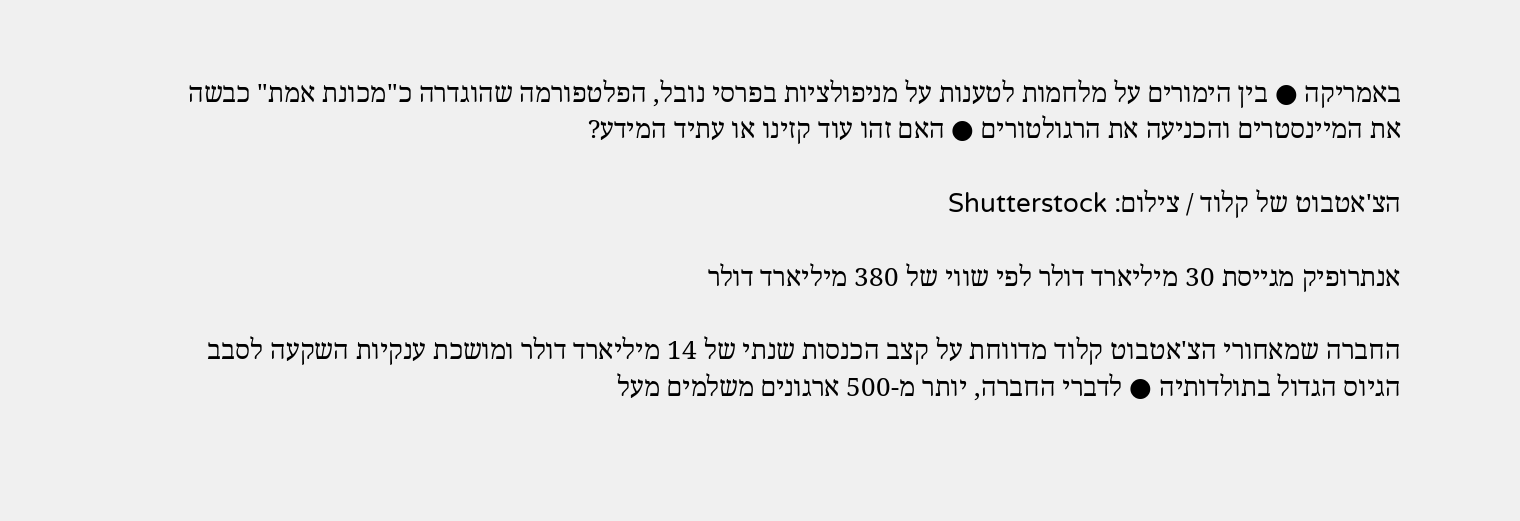באמריקה ● בין הימורים על מלחמות לטענות על מניפולציות בפרסי נובל, הפלטפורמה שהוגדרה כ"מכונת אמת" כבשה את המיינסטרים והכניעה את הרגולטורים ● האם זהו עוד קזינו או עתיד המידע?

הצ'אטבוט של קלוד / צילום: Shutterstock

אנתרופיק מגייסת 30 מיליארד דולר לפי שווי של 380 מיליארד דולר

החברה שמאחורי הצ'אטבוט קלוד מדווחת על קצב הכנסות שנתי של 14 מיליארד דולר ומושכת ענקיות השקעה לסבב הגיוס הגדול בתולדותיה ● לדברי החברה, יותר מ-500 ארגונים משלמים מעל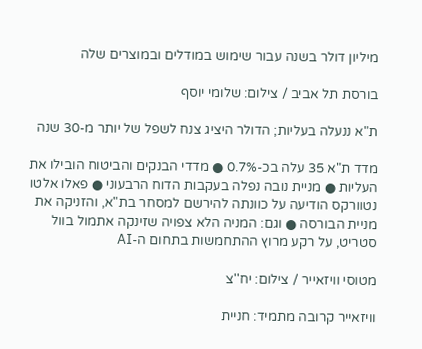מיליון דולר בשנה עבור שימוש במודלים ובמוצרים שלה

בורסת תל אביב / צילום: שלומי יוסף

ת"א ננעלה בעליות; הדולר היציג צנח לשפל של יותר מ-30 שנה

מדד ת"א 35 עלה בכ-0.7% ● מדדי הבנקים והביטוח הובילו את העליות ● מניית נובה נפלה בעקבות הדוח הרבעוני ● פאלו אלטו נטוורקס הודיעה על כוונתה להירשם למסחר בת"א, והזניקה את מניית הבורסה ● וגם: המניה הלא צפויה שזינקה אתמול בוול סטריט, על רקע מרוץ ההתחמשות בתחום ה-AI

מטוסי וויזאייר / צילום: יח''צ

וויזאייר קרובה מתמיד: חניית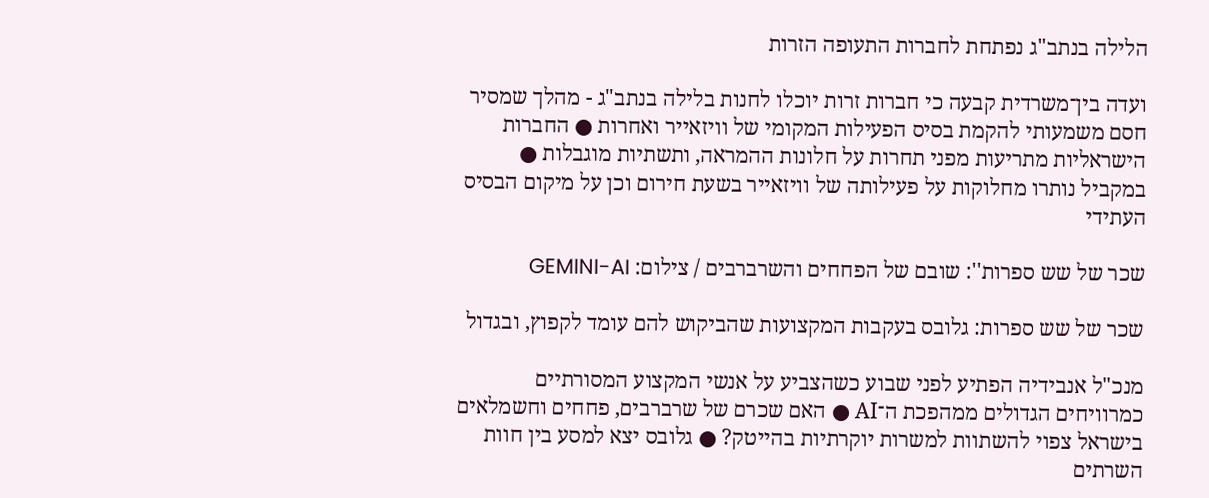הלילה בנתב"ג נפתחת לחברות התעופה הזרות

ועדה בין־משרדית קבעה כי חברות זרות יוכלו לחנות בלילה בנתב"ג - מהלך שמסיר חסם משמעותי להקמת בסיס הפעילות המקומי של וויזאייר ואחרות ● החברות הישראליות מתריעות מפני תחרות על חלונות ההמראה, ותשתיות מוגבלות ● במקביל נותרו מחלוקות על פעילותה של וויזאייר בשעת חירום וכן על מיקום הבסיס העתידי

שכר של שש ספרות'': שובם של הפחחים והשרברבים / צילום: GEMINI-AI

שכר של שש ספרות: גלובס בעקבות המקצועות שהביקוש להם עומד לקפוץ, ובגדול

מנכ"ל אנבידיה הפתיע לפני שבוע כשהצביע על אנשי המקצוע המסורתיים כמרוויחים הגדולים ממהפכת ה־AI ● האם שכרם של שרברבים, פחחים וחשמלאים בישראל צפוי להשתוות למשרות יוקרתיות בהייטק? ● גלובס יצא למסע בין חוות השרתים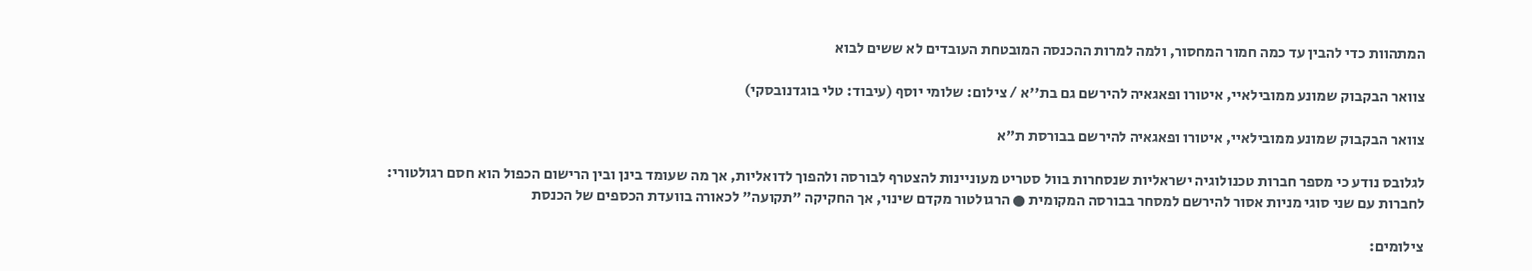המתהוות כדי להבין עד כמה חמור המחסור, ולמה למרות ההכנסה המובטחת העובדים לא ששים לבוא

צוואר הבקבוק שמונע ממובילאיי, איטורו ופאגאיה להירשם גם בת''א / צילום: שלומי יוסף (עיבוד: טלי בוגדנובסקי)

צוואר הבקבוק שמונע ממובילאיי, איטורו ופאגאיה להירשם בבורסת ת"א

לגלובס נודע כי מספר חברות טכנולוגיה ישראליות שנסחרות בוול סטריט מעוניינות להצטרף לבורסה ולהפוך לדואליות, אך מה שעומד בינן ובין הרישום הכפול הוא חסם רגולטורי: לחברות עם שני סוגי מניות אסור להירשם למסחר בבורסה המקומית ● הרגולטור מקדם שינוי, אך החקיקה "תקועה" לכאורה בוועדת הכספים של הכנסת

צילומים: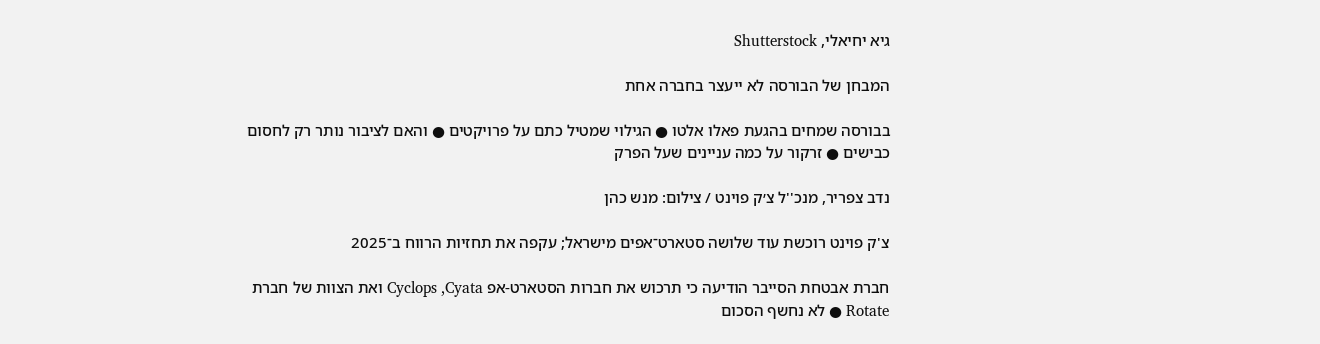גיא יחיאלי, Shutterstock

המבחן של הבורסה לא ייעצר בחברה אחת

בבורסה שמחים בהגעת פאלו אלטו ● הגילוי שמטיל כתם על פרויקטים ● והאם לציבור נותר רק לחסום כבישים ● זרקור על כמה עניינים שעל הפרק

נדב צפריר, מנכ''ל צ׳ק פוינט / צילום: מנש כהן

צ'ק פוינט רוכשת עוד שלושה סטארט־אפים מישראל; עקפה את תחזיות הרווח ב־2025

חברת אבטחת הסייבר הודיעה כי תרכוש את חברות הסטארט-אפ Cyclops ,Cyata ואת הצוות של חברת Rotate ● לא נחשף הסכום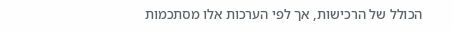הכולל של הרכישות, אך לפי הערכות אלו מסתכמות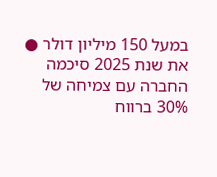במעל 150 מיליון דולר ● את שנת 2025 סיכמה החברה עם צמיחה של 30% ברווח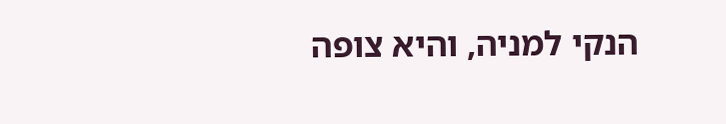הנקי למניה, והיא צופה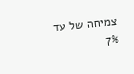צמיחה של עד 7%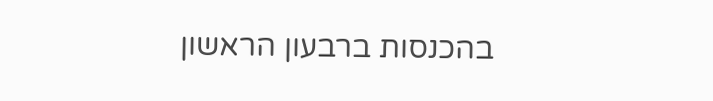בהכנסות ברבעון הראשון